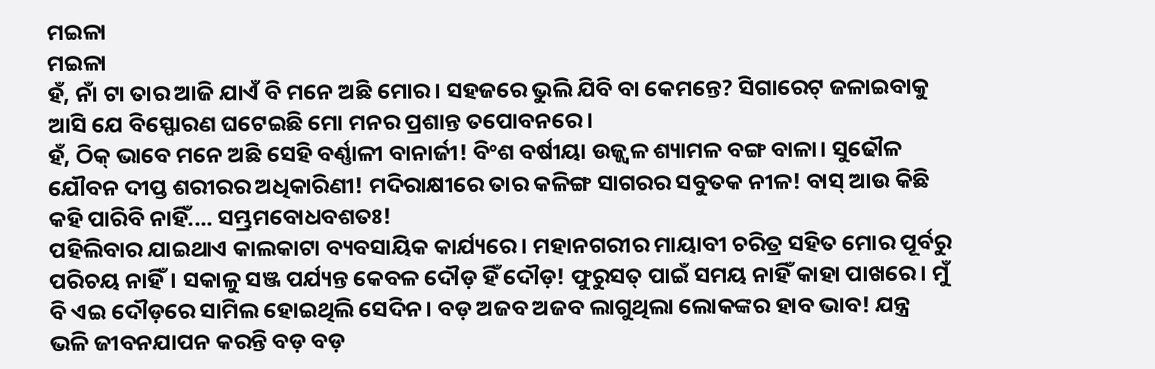ମଇଳା
ମଇଳା
ହଁ, ନାଁ ଟା ତାର ଆଜି ଯାଏଁ ବି ମନେ ଅଛି ମୋର। ସହଜରେ ଭୁଲି ଯିବି ବା କେମନ୍ତେ? ସିଗାରେଟ୍ ଜଳାଇବାକୁ ଆସି ଯେ ବିସ୍ଫୋରଣ ଘଟେଇଛି ମୋ ମନର ପ୍ରଶାନ୍ତ ତପୋବନରେ।
ହଁ, ଠିକ୍ ଭାବେ ମନେ ଅଛି ସେହି ବର୍ଣ୍ଣାଳୀ ବାନାର୍ଜୀ! ବିଂଶ ବର୍ଷୀୟା ଉଜ୍ଜ୍ବଳ ଶ୍ୟାମଳ ବଙ୍ଗ ବାଳା। ସୁଢୌଳ ଯୌବନ ଦୀପ୍ତ ଶରୀରର ଅଧିକାରିଣୀ! ମଦିରାକ୍ଷୀରେ ତାର କଳିଙ୍ଗ ସାଗରର ସବୁତକ ନୀଳ! ବାସ୍ ଆଉ କିଛି କହି ପାରିବି ନାହିଁ.... ସମ୍ଭ୍ରମବୋଧବଶତଃ!
ପହିଲିବାର ଯାଇଥାଏ କାଲକାଟା ବ୍ୟବସାୟିକ କାର୍ଯ୍ୟରେ। ମହାନଗରୀର ମାୟାବୀ ଚରିତ୍ର ସହିତ ମୋର ପୂର୍ବରୁ ପରିଚୟ ନାହିଁ। ସକାଳୁ ସଞ୍ଜ ପର୍ଯ୍ୟନ୍ତ କେବଳ ଦୌଡ଼ ହିଁ ଦୌଡ଼! ଫୁରୁସତ୍ ପାଇଁ ସମୟ ନାହିଁ କାହା ପାଖରେ। ମୁଁ ବି ଏଇ ଦୌଡ଼ରେ ସାମିଲ ହୋଇଥିଲି ସେଦିନ। ବଡ଼ ଅଜବ ଅଜବ ଲାଗୁଥିଲା ଲୋକଙ୍କର ହାବ ଭାବ! ଯନ୍ତ୍ର ଭଳି ଜୀବନଯାପନ କରନ୍ତି ବଡ଼ ବଡ଼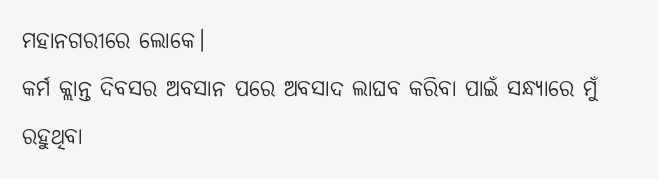ମହାନଗରୀରେ ଲୋକେ।
କର୍ମ କ୍ଲାନ୍ତ ଦିବସର ଅବସାନ ପରେ ଅବସାଦ ଲାଘବ କରିବା ପାଇଁ ସନ୍ଧ୍ୟାରେ ମୁଁ ରହୁଥିବା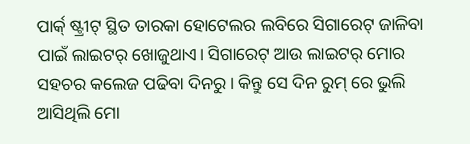ପାର୍କ୍ ଷ୍ଟ୍ରୀଟ୍ ସ୍ଥିତ ତାରକା ହୋଟେଲର ଲବିରେ ସିଗାରେଟ୍ ଜାଳିବା ପାଇଁ ଲାଇଟର୍ ଖୋଜୁଥାଏ। ସିଗାରେଟ୍ ଆଉ ଲାଇଟର୍ ମୋର ସହଚର କଲେଜ ପଢିବା ଦିନରୁ। କିନ୍ତୁ ସେ ଦିନ ରୁମ୍ ରେ ଭୁଲି ଆସିଥିଲି ମୋ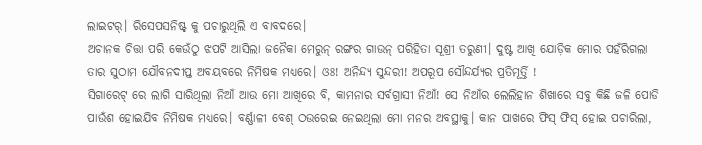ଲାଇଟର୍। ରିସେପସନିଷ୍ଟ୍ କୁ ପଚାରୁଥିଲି ଏ ବାବଦରେ।
ଅଚାନକ ଚିତ୍ତା ପରି କେଉଁଠୁ ଝପଟି ଆସିଲା ଜନୈକା ମେରୁନ୍ ରଙ୍ଗର ଗାଉନ୍ ପରିହିତା ସୂଶ୍ରୀ ତରୁଣୀ। ଦୁଷ୍ଟ ଆଖି ଯୋଡ଼ିକ ମୋର ପହଁରିଗଲା ତାର ସୁଠାମ ଯୌବନଦୀପ୍ତ ଅବୟବରେ ନିମିଷକ ମଧ୍ୟରେ। ଓଃ! ଅନିନ୍ଦ୍ୟ ସୁନ୍ଦରୀ! ଅପରୂପ ସୌନ୍ଦର୍ଯ୍ୟର ପ୍ରତିମୂର୍ତ୍ତି !
ସିଗାରେଟ୍ ରେ ଲାଗି ସାରିଥିଲା ନିଆଁ ଆଉ ମୋ ଆଖିରେ ବି, କାମନାର ସର୍ବଗ୍ରାସୀ ନିଆଁ! ସେ ନିଆଁର ଲେଲିହାନ ଶିଖାରେ ସବୁ କିଛି ଜଳି ପୋଡି ପାଉଁଶ ହୋଇଯିବ ନିମିଷକ ମଧ୍ୟରେ। ବର୍ଣ୍ଣାଳୀ ବେଶ୍ ଠଉରେଇ ନେଇଥିଲା ମୋ ମନର ଅବସ୍ଥାକୁ। କାନ ପାଖରେ ଫିସ୍ ଫିସ୍ ହୋଇ ପଚାରିଲା,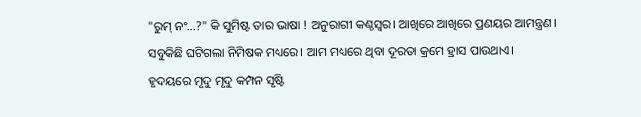"ରୁମ୍ ନଂ...?" କି ସୁମିଷ୍ଟ ତାର ଭାଷା ! ଅନୁରାଗୀ କଣ୍ଠସ୍ବର। ଆଖିରେ ଆଖିରେ ପ୍ରଣୟର ଆମନ୍ତ୍ରଣ।
ସବୁକିଛି ଘଟିଗଲା ନିମିଷକ ମଧ୍ୟରେ। ଆମ ମଧ୍ୟରେ ଥିବା ଦୂରତା କ୍ରମେ ହ୍ରାସ ପାଉଥାଏ। ହୃଦୟରେ ମୃଦୁ ମୃଦୁ କମ୍ପନ ସୃଷ୍ଟି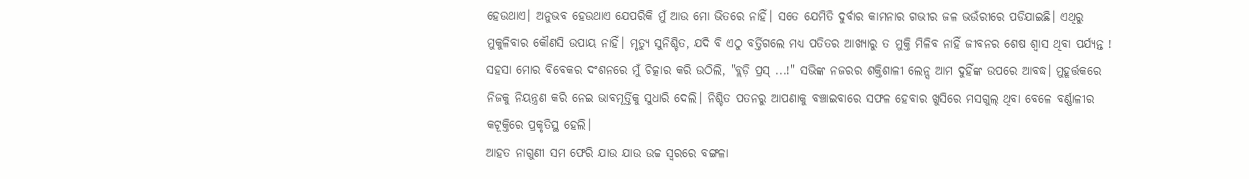ହେଉଥାଏ। ଅନୁଭବ ହେଉଥାଏ ଯେପରିକି ମୁଁ ଆଉ ମୋ ଭିତରେ ନାହିଁ। ସତେ ଯେମିତି ଦୁର୍ବାର କାମନାର ଗଭୀର ଜଳ ଭଉଁରୀରେ ପଡିଯାଇଛି। ଏଥିରୁ ମୁକୁଳିବାର କୌଣସି ଉପାୟ ନାହିଁ। ମୃତ୍ୟୁ ସୁନିଶ୍ଚିତ, ଯଦି ବି ଏଠୁ ବର୍ତ୍ତିଗଲେ ମଧ୍ୟ ପତିତର ଆଖ୍ୟାରୁ ତ ମୁକ୍ତି ମିଳିବ ନାହିଁ ଜୀବନର ଶେଷ ଶ୍ବାସ ଥିବା ପର୍ଯ୍ୟନ୍ତ !
ସହସା ମୋର ବିବେକର ଦଂଶନରେ ମୁଁ ଚିତ୍କାର କରି ଉଠିଲି, "ବ୍ଲଡ଼ି ପ୍ରସ୍ ...!" ସଭିଙ୍କ ନଜରର ଶକ୍ତିଶାଳୀ ଲେନ୍ସ ଆମ ଦୁହିଁଙ୍କ ଉପରେ ଆବଦ୍ଧ। ମୁହୂର୍ତ୍ତକରେ ନିଜକୁ ନିୟନ୍ତ୍ରଣ କରି ନେଇ ଭାବମୂର୍ତ୍ତିକୁ ସୁଧାରି ଦେଲି। ନିଶ୍ଚିତ ପତନରୁ ଆପଣାକୁ ବଞ୍ଚାଇବାରେ ସଫଳ ହେବାର ଖୁସିରେ ମସଗୁଲ୍ ଥିବା ବେଳେ ବର୍ଣ୍ଣାଳୀର କଟୂକ୍ତିରେ ପ୍ରକୃତିସ୍ଥ ହେଲି।
ଆହତ ନାଗୁଣୀ ସମ ଫେରି ଯାଉ ଯାଉ ଉଚ୍ଚ ସ୍ବରରେ ବଙ୍ଗଳା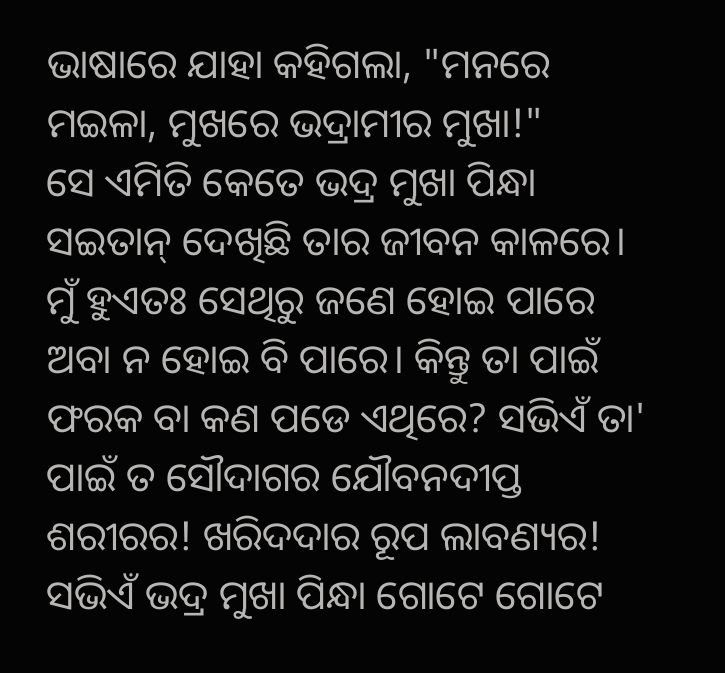ଭାଷାରେ ଯାହା କହିଗଲା, "ମନରେ ମଇଳା, ମୁଖରେ ଭଦ୍ରାମୀର ମୁଖା!"
ସେ ଏମିତି କେତେ ଭଦ୍ର ମୁଖା ପିନ୍ଧା ସଇତାନ୍ ଦେଖିଛି ତାର ଜୀବନ କାଳରେ। ମୁଁ ହୁଏତଃ ସେଥିରୁ ଜଣେ ହୋଇ ପାରେ ଅବା ନ ହୋଇ ବି ପାରେ। କିନ୍ତୁ ତା ପାଇଁ ଫରକ ବା କଣ ପଡେ ଏଥିରେ? ସଭିଏଁ ତା' ପାଇଁ ତ ସୌଦାଗର ଯୌବନଦୀପ୍ତ ଶରୀରର! ଖରିଦଦାର ରୂପ ଲାବଣ୍ୟର! ସଭିଏଁ ଭଦ୍ର ମୁଖା ପିନ୍ଧା ଗୋଟେ ଗୋଟେ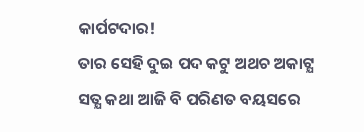କାର୍ପଟଦାର!
ତାର ସେହି ଦୁଇ ପଦ କଟୁ ଅଥଚ ଅକାଟ୍ଯ ସତ୍ଯ କଥା ଆଜି ବି ପରିଣତ ବୟସରେ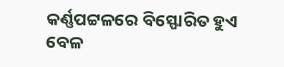କର୍ଣ୍ଣପଟ୍ଟଳରେ ବିସ୍ଫୋରିତ ହୁଏ ବେଳ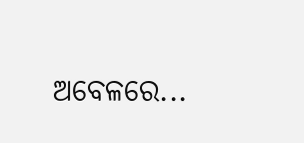ଅବେଳରେ...